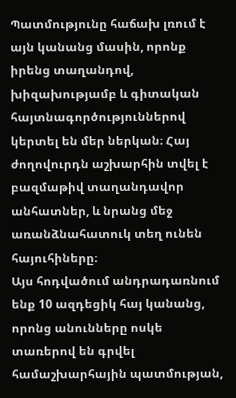Պատմությունը հաճախ լռում է այն կանանց մասին, որոնք իրենց տաղանդով, խիզախությամբ և գիտական հայտնագործություններով կերտել են մեր ներկան։ Հայ ժողովուրդն աշխարհին տվել է բազմաթիվ տաղանդավոր անհատներ, և նրանց մեջ առանձնահատուկ տեղ ունեն հայուհիները։
Այս հոդվածում անդրադառնում ենք 10 ազդեցիկ հայ կանանց, որոնց անունները ոսկե տառերով են գրվել համաշխարհային պատմության,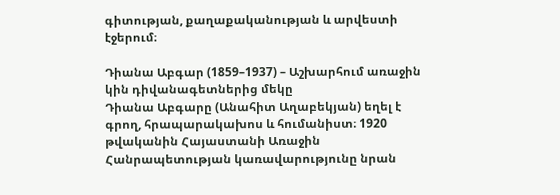գիտության, քաղաքականության և արվեստի էջերում։

Դիանա Աբգար (1859–1937) – Աշխարհում առաջին կին դիվանագետներից մեկը
Դիանա Աբգարը (Անահիտ Աղաբեկյան) եղել է գրող, հրապարակախոս և հումանիստ։ 1920 թվականին Հայաստանի Առաջին Հանրապետության կառավարությունը նրան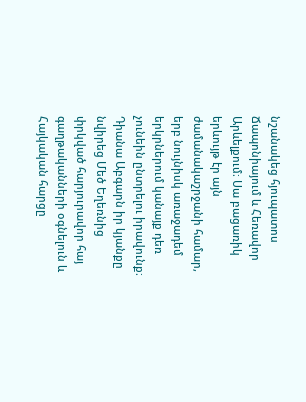նշանակեց հյուպատոս Ճապոնիայում և Հեռավոր Արևելքում։ Սա բացառիկ երևույթ էր այն ժամանակաշրջանի համար, երբ նույնիսկ առաջադեմ երկրներում կանայք դեռ չունեին ընտրելու իրավունք։ Դիանա Աբգարն իր կյանքը նվիրեց Մեծ Եղեռնից փրկված հարյուրավոր հայ գաղթականների օգնելուն և Հայկական հարցը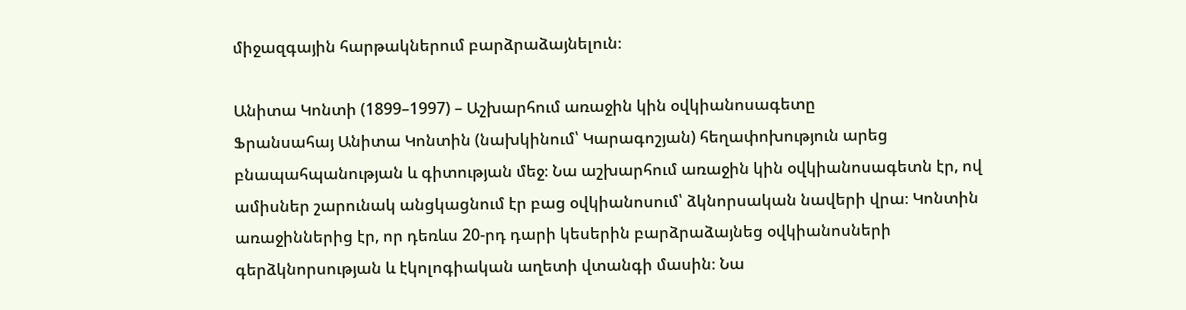միջազգային հարթակներում բարձրաձայնելուն։

Անիտա Կոնտի (1899–1997) – Աշխարհում առաջին կին օվկիանոսագետը
Ֆրանսահայ Անիտա Կոնտին (նախկինում՝ Կարագոշյան) հեղափոխություն արեց բնապահպանության և գիտության մեջ։ Նա աշխարհում առաջին կին օվկիանոսագետն էր, ով ամիսներ շարունակ անցկացնում էր բաց օվկիանոսում՝ ձկնորսական նավերի վրա։ Կոնտին առաջիններից էր, որ դեռևս 20-րդ դարի կեսերին բարձրաձայնեց օվկիանոսների գերձկնորսության և էկոլոգիական աղետի վտանգի մասին։ Նա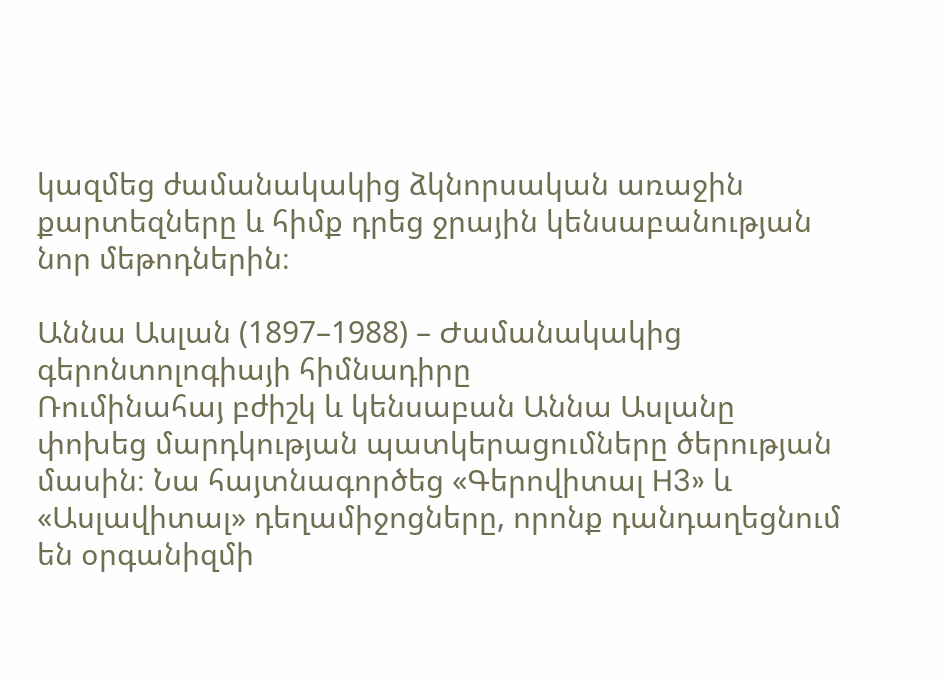կազմեց ժամանակակից ձկնորսական առաջին քարտեզները և հիմք դրեց ջրային կենսաբանության նոր մեթոդներին։

Աննա Ասլան (1897–1988) – Ժամանակակից գերոնտոլոգիայի հիմնադիրը
Ռումինահայ բժիշկ և կենսաբան Աննա Ասլանը փոխեց մարդկության պատկերացումները ծերության մասին։ Նա հայտնագործեց «Գերովիտալ H3» և «Ասլավիտալ» դեղամիջոցները, որոնք դանդաղեցնում են օրգանիզմի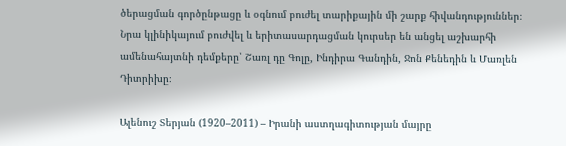ծերացման գործընթացը և օգնում բուժել տարիքային մի շարք հիվանդություններ։ Նրա կլինիկայում բուժվել և երիտասարդացման կուրսեր են անցել աշխարհի ամենահայտնի դեմքերը՝ Շառլ դը Գոլը, Ինդիրա Գանդին, Ջոն Քենեդին և Մառլեն Դիտրիխը։

Ալենուշ Տերյան (1920–2011) – Իրանի աստղագիտության մայրը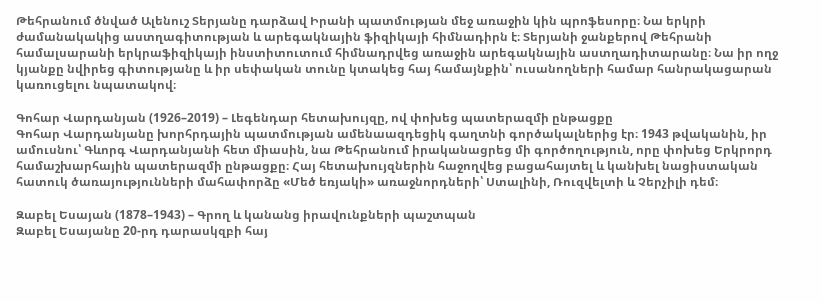Թեհրանում ծնված Ալենուշ Տերյանը դարձավ Իրանի պատմության մեջ առաջին կին պրոֆեսորը։ Նա երկրի ժամանակակից աստղագիտության և արեգակնային ֆիզիկայի հիմնադիրն է։ Տերյանի ջանքերով Թեհրանի համալսարանի երկրաֆիզիկայի ինստիտուտում հիմնադրվեց առաջին արեգակնային աստղադիտարանը։ Նա իր ողջ կյանքը նվիրեց գիտությանը և իր սեփական տունը կտակեց հայ համայնքին՝ ուսանողների համար հանրակացարան կառուցելու նպատակով։

Գոհար Վարդանյան (1926–2019) – Լեգենդար հետախույզը, ով փոխեց պատերազմի ընթացքը
Գոհար Վարդանյանը խորհրդային պատմության ամենաազդեցիկ գաղտնի գործակալներից էր։ 1943 թվականին, իր ամուսնու՝ Գևորգ Վարդանյանի հետ միասին, նա Թեհրանում իրականացրեց մի գործողություն, որը փոխեց Երկրորդ համաշխարհային պատերազմի ընթացքը։ Հայ հետախույզներին հաջողվեց բացահայտել և կանխել նացիստական հատուկ ծառայությունների մահափորձը «Մեծ եռյակի» առաջնորդների՝ Ստալինի, Ռուզվելտի և Չերչիլի դեմ։

Զաբել Եսայան (1878–1943) – Գրող և կանանց իրավունքների պաշտպան
Զաբել Եսայանը 20-րդ դարասկզբի հայ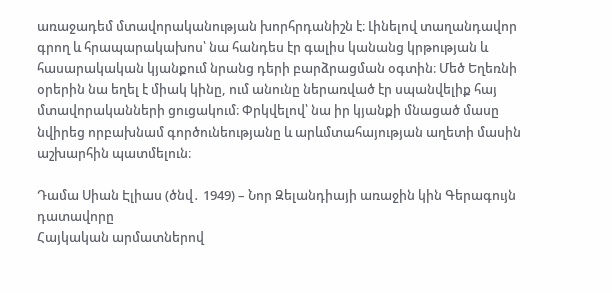առաջադեմ մտավորականության խորհրդանիշն է։ Լինելով տաղանդավոր գրող և հրապարակախոս՝ նա հանդես էր գալիս կանանց կրթության և հասարակական կյանքում նրանց դերի բարձրացման օգտին։ Մեծ Եղեռնի օրերին նա եղել է միակ կինը, ում անունը ներառված էր սպանվելիք հայ մտավորականների ցուցակում։ Փրկվելով՝ նա իր կյանքի մնացած մասը նվիրեց որբախնամ գործունեությանը և արևմտահայության աղետի մասին աշխարհին պատմելուն։

Դամա Սիան Էլիաս (ծնվ․ 1949) – Նոր Զելանդիայի առաջին կին Գերագույն դատավորը
Հայկական արմատներով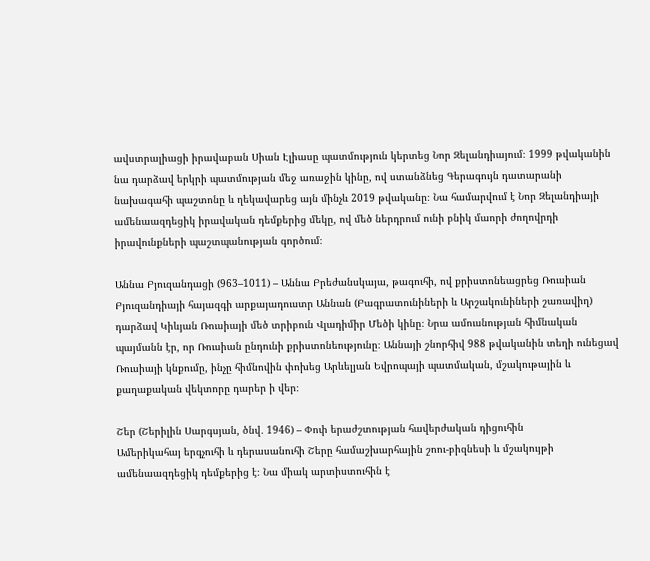ավստրալիացի իրավաբան Սիան Էլիասը պատմություն կերտեց Նոր Զելանդիայում։ 1999 թվականին նա դարձավ երկրի պատմության մեջ առաջին կինը, ով ստանձնեց Գերագույն դատարանի նախագահի պաշտոնը և ղեկավարեց այն մինչև 2019 թվականը։ Նա համարվում է Նոր Զելանդիայի ամենաազդեցիկ իրավական դեմքերից մեկը, ով մեծ ներդրում ունի բնիկ մաորի ժողովրդի իրավունքների պաշտպանության գործում։

Աննա Բյուզանդացի (963–1011) – Աննա Բրեժանսկայա, թագուհի, ով քրիստոնեացրեց Ռուսիան
Բյուզանդիայի հայազգի արքայադուստր Աննան (Բագրատունիների և Արշակունիների շառավիղ) դարձավ Կիևյան Ռուսիայի մեծ տրիբուն Վլադիմիր Մեծի կինը։ Նրա ամուսնության հիմնական պայմանն էր, որ Ռուսիան ընդունի քրիստոնեությունը։ Աննայի շնորհիվ 988 թվականին տեղի ունեցավ Ռուսիայի կնքումը, ինչը հիմնովին փոխեց Արևելյան Եվրոպայի պատմական, մշակութային և քաղաքական վեկտորը դարեր ի վեր։

Շեր (Շերիլին Սարգսյան, ծնվ․ 1946) – Փոփ երաժշտության հավերժական դիցուհին
Ամերիկահայ երգչուհի և դերասանուհի Շերը համաշխարհային շոու-բիզնեսի և մշակույթի ամենաազդեցիկ դեմքերից է։ Նա միակ արտիստուհին է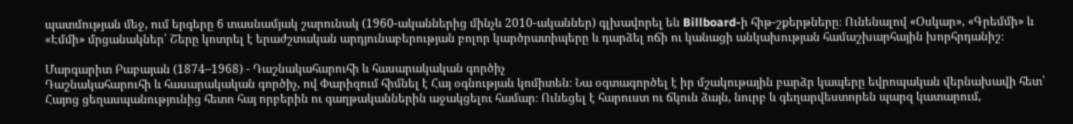պատմության մեջ, ում երգերը 6 տասնամյակ շարունակ (1960-ականներից մինչև 2010-ականներ) գլխավորել են Billboard-ի հիթ-շքերթները։ Ունենալով «Օսկար», «Գրեմմի» և «Էմմի» մրցանակներ՝ Շերը կոտրել է երաժշտական արդյունաբերության բոլոր կարծրատիպերը և դարձել ոճի ու կանացի անկախության համաշխարհային խորհրդանիշ։

Մարգարիտ Բաբայան (1874–1968) - Դաշնակահարուհի և հասարակական գործիչ
Դաշնակահարուհի և հասարակական գործիչ, ով Փարիզում հիմնել է Հայ օգնության կոմիտեն։ Նա օգտագործել է իր մշակութային բարձր կապերը եվրոպական վերնախավի հետ՝ Հայոց ցեղասպանությունից հետո հայ որբերին ու գաղթականներին աջակցելու համար։ Ունեցել է հարուստ ու ճկուն ձայն, նուրբ և գեղարվեստորեն պարզ կատարում,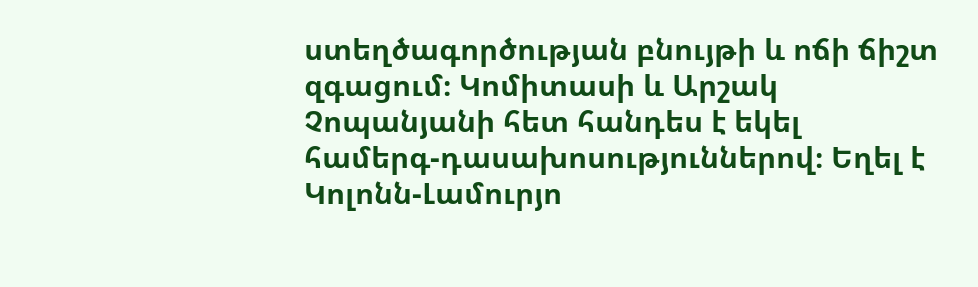ստեղծագործության բնույթի և ոճի ճիշտ զգացում։ Կոմիտասի և Արշակ Չոպանյանի հետ հանդես է եկել համերգ-դասախոսություններով։ Եղել է Կոլոնն-Լամուրյո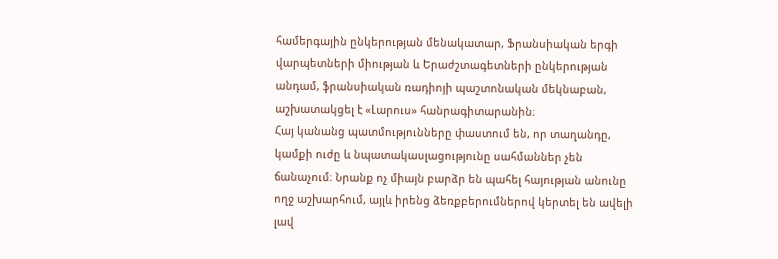համերգային ընկերության մենակատար, Ֆրանսիական երգի վարպետների միության և Երաժշտագետների ընկերության անդամ, ֆրանսիական ռադիոյի պաշտոնական մեկնաբան, աշխատակցել է «Լարուս» հանրագիտարանին։
Հայ կանանց պատմությունները փաստում են, որ տաղանդը, կամքի ուժը և նպատակասլացությունը սահմաններ չեն ճանաչում։ Նրանք ոչ միայն բարձր են պահել հայության անունը ողջ աշխարհում, այլև իրենց ձեռքբերումներով կերտել են ավելի լավ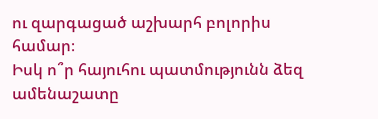ու զարգացած աշխարհ բոլորիս համար։
Իսկ ո՞ր հայուհու պատմությունն ձեզ ամենաշատը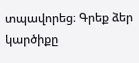տպավորեց։ Գրեք ձեր կարծիքը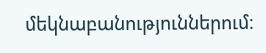մեկնաբանություններում։